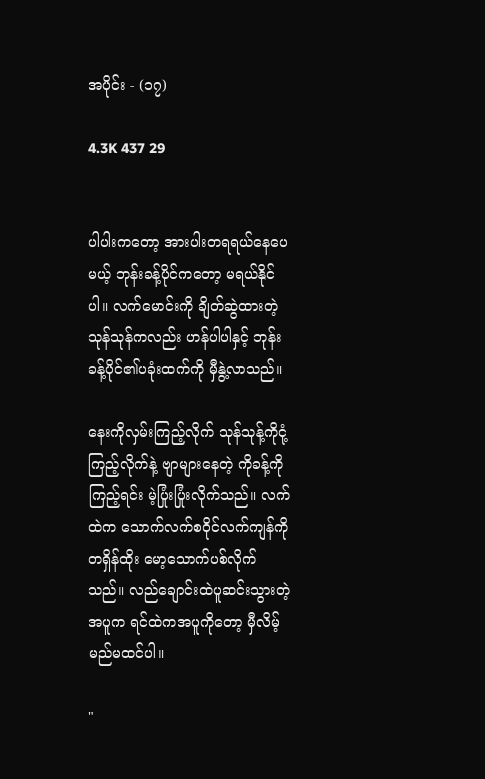အပိုင်း - (၁၇)

4.3K 437 29


ပါပါးကတော့ အားပါးတရရယ်နေပေမယ့် ဘုန်းခန့်ပိုင်ကတော့ မရယ်နိုင်ပါ။ လက်မောင်းကို ချိတ်ဆွဲထားတဲ့ သုန်သုန်ကလည်း ဟန်ပါပါနှင့် ဘုန်းခန့်ပိုင်၏ပခုံးထက်ကို မှီနွဲ့လာသည်။

နေးကိုလှမ်းကြည့်လိုက် သုန်သုန့်ကိုငုံ့ ကြည့်လိုက်နဲ့ ဗျာများနေတဲ့ ကိုခန့်ကိုကြည့်ရင်း မဲ့ပြုံးပြုံးလိုက်သည်။ လက်ထဲက သောက်လက်စဝိုင်လက်ကျန်ကို တရှိန်ထိုး မော့သောက်ပစ်လိုက်သည်။ လည်ချောင်းထဲပူဆင်းသွားတဲ့ အပူက ရင်ထဲကအပူကိုတော့ မှီလိမ့်မည်မထင်ပါ။

"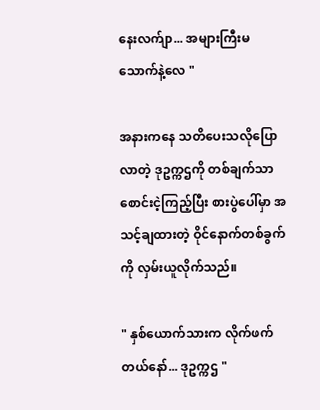နေးလက်ျာ... အများကြီးမသောက်နဲ့လေ "

အနားကနေ သတိပေးသလိုပြောလာတဲ့ ဒုဥက္ကဌကို တစ်ချက်သာစောင်းငဲ့ကြည့်ပြီး စားပွဲပေါ်မှာ အသင့်ချထားတဲ့ ဝိုင်နောက်တစ်ခွက်ကို လှမ်းယူလိုက်သည်။

" နှစ်ယောက်သားက လိုက်ဖက်တယ်နော်... ဒုဥက္ကဌ "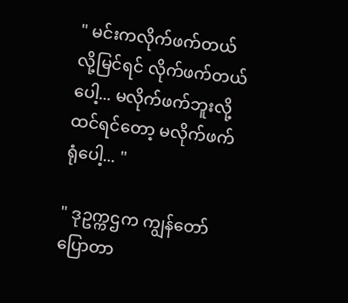" မင်းကလိုက်ဖက်တယ်လို့မြင်ရင် လိုက်ဖက်တယ်ပေါ့... မလိုက်ဖက်ဘူးလို့ထင်ရင်တော့ မလိုက်ဖက်ရုံပေါ့... "

" ဒုဥက္ကဌက ကျွန်တော်ပြောတာ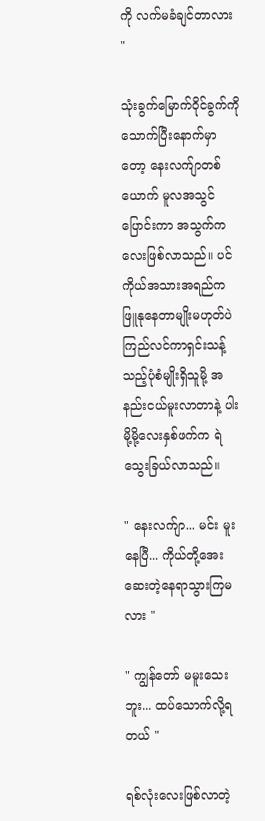ကို လက်မခံချင်တာလား "

သုံးခွက်မြောက်ဝိုင်ခွက်ကို သောက်ပြီးနောက်မှာတော့ နေးလက်ျာတစ်ယောက် မူလအသွင်ပြောင်းကာ အသွက်ကလေးဖြစ်လာသည်။ ပင်ကိုယ်အသားအရည်က ဖြူနုနေတာမျိုးမဟုတ်ပဲ ကြည်လင်ကာရှင်းသန့်သည့်ပုံစံမျိုးရှိသူမို့ အနည်းငယ်မူးလာတာနဲ့ ပါးမို့မို့လေးနှစ်ဖက်က ရဲသွေးခြယ်လာသည်။

" နေးလက်ျာ... မင်း မူးနေပြီ... ကိုယ်တို့အေးဆေးတဲ့နေရာသွားကြမလား "

" ကျွန်တော် မမူးသေးဘူး... ထပ်သောက်လို့ရတယ် "

ရစ်လုံးလေးဖြစ်လာတဲ့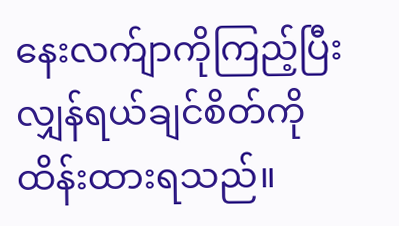နေးလက်ျာကိုကြည့်ပြီး လျှန်ရယ်ချင်စိတ်ကို ထိန်းထားရသည်။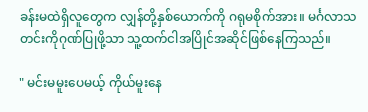ခန်းမထဲရှိလူတွေက လျှန်တို့နှစ်ယောက်ကို ဂရုမစိုက်အား။ မင်္ဂလာသတင်းကိုဂုဏ်ပြုဖို့သာ သူ့ထက်ငါအပြိုင်အဆိုင်ဖြစ်နေကြသည်။

" မင်းမမူးပေမယ့် ကိုယ်မူးနေ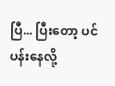ပြီ... ပြီးတော့ ပင်ပန်းနေလို့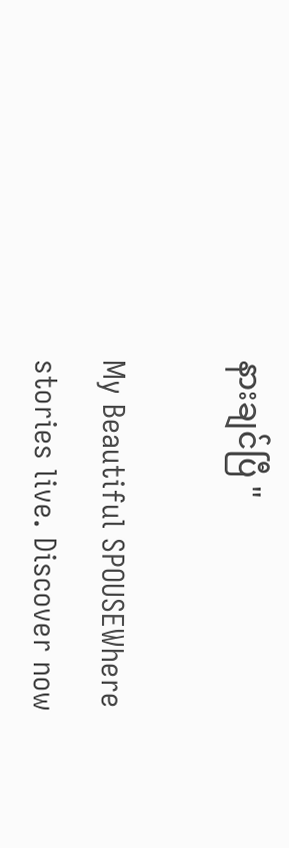နားချင်ပြီ "

My Beautiful SPOUSEWhere stories live. Discover now